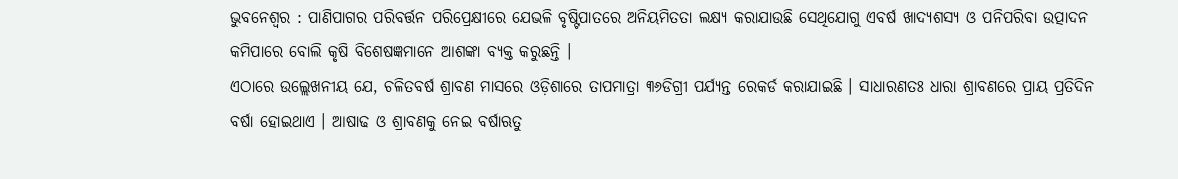ଭୁବନେଶ୍ୱର : ପାଣିପାଗର ପରିବର୍ତ୍ତନ ପରିପ୍ରେକ୍ଷୀରେ ଯେଭଳି ବୃଷ୍ଟିପାତରେ ଅନିୟମିତତା ଲକ୍ଷ୍ୟ କରାଯାଉଛି ସେଥିଯୋଗୁ ଏବର୍ଷ ଖାଦ୍ୟଶସ୍ୟ ଓ ପନିପରିବା ଉତ୍ପାଦନ କମିପାରେ ବୋଲି କୃଷି ବିଶେଷଜ୍ଞମାନେ ଆଶଙ୍କା ବ୍ୟକ୍ତ କରୁଛନ୍ତି ।
ଏଠାରେ ଉଲ୍ଲେଖନୀୟ ଯେ, ଚଳିତବର୍ଷ ଶ୍ରାବଣ ମାସରେ ଓଡ଼ିଶାରେ ତାପମାତ୍ରା ୩୬ଡିଗ୍ରୀ ପର୍ଯ୍ୟନ୍ତ ରେକର୍ଡ କରାଯାଇଛି । ସାଧାରଣତଃ ଧାରା ଶ୍ରାବଣରେ ପ୍ରାୟ ପ୍ରତିଦିନ ବର୍ଷା ହୋଇଥାଏ । ଆଷାଢ ଓ ଶ୍ରାବଣକୁ ନେଇ ବର୍ଷାଋତୁ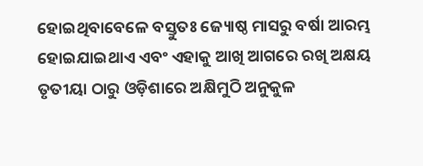ହୋଇଥିବାବେଳେ ବସ୍ତୁତଃ ଜ୍ୟୋଷ୍ଠ ମାସରୁ ବର୍ଷା ଆରମ୍ଭ ହୋଇଯାଇଥାଏ ଏବଂ ଏହାକୁ ଆଖି ଆଗରେ ରଖି ଅକ୍ଷୟ ତୃତୀୟା ଠାରୁ ଓଡ଼ିଶାରେ ଅକ୍ଷିମୁଠି ଅନୁକୁଳ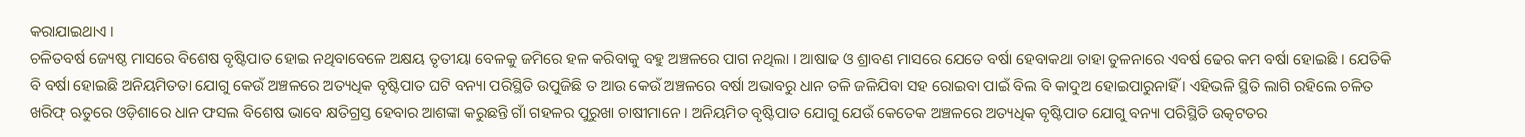କରାଯାଇଥାଏ ।
ଚଳିତବର୍ଷ ଜ୍ୟେଷ୍ଠ ମାସରେ ବିଶେଷ ବୃଷ୍ଟିପାତ ହୋଇ ନଥିବାବେଳେ ଅକ୍ଷୟ ତୃତୀୟା ବେଳକୁ ଜମିରେ ହଳ କରିବାକୁ ବହୁ ଅଞ୍ଚଳରେ ପାଗ ନଥିଲା । ଆଷାଢ ଓ ଶ୍ରାବଣ ମାସରେ ଯେତେ ବର୍ଷା ହେବାକଥା ତାହା ତୁଳନାରେ ଏବର୍ଷ ଢେର କମ ବର୍ଷା ହୋଇଛି । ଯେତିକି ବି ବର୍ଷା ହୋଇଛି ଅନିୟମିତତା ଯୋଗୁ କେଉଁ ଅଞ୍ଚଳରେ ଅତ୍ୟଧିକ ବୃଷ୍ଟିପାତ ଘଟି ବନ୍ୟା ପରିସ୍ଥିତି ଉପୁଜିଛି ତ ଆଉ କେଉଁ ଅଞ୍ଚଳରେ ବର୍ଷା ଅଭାବରୁ ଧାନ ତଳି ଜଳିଯିବା ସହ ରୋଇବା ପାଇଁ ବିଲ ବି କାଦୁଅ ହୋଇପାରୁନାହିଁ । ଏହିଭଳି ସ୍ଥିତି ଲାଗି ରହିଲେ ଚଳିତ ଖରିଫ୍ ଋତୁରେ ଓଡ଼ିଶାରେ ଧାନ ଫସଲ ବିଶେଷ ଭାବେ କ୍ଷତିଗ୍ରସ୍ତ ହେବାର ଆଶଙ୍କା କରୁଛନ୍ତି ଗାଁ ଗହଳର ପୁରୁଖା ଚାଷୀମାନେ । ଅନିୟମିତ ବୃଷ୍ଟିପାତ ଯୋଗୁ ଯେଉଁ କେତେକ ଅଞ୍ଚଳରେ ଅତ୍ୟଧିକ ବୃଷ୍ଟିପାତ ଯୋଗୁ ବନ୍ୟା ପରିସ୍ଥିତି ଉତ୍କଟତର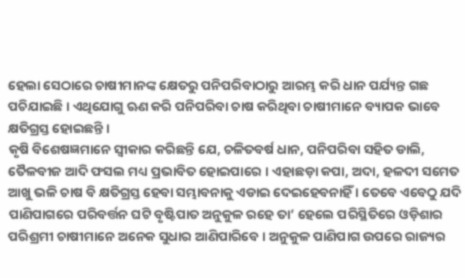ହେଲା ସେଠାରେ ଚାଷୀମାନଙ୍କ କ୍ଷେତରୁ ପନିପରିବାଠାରୁ ଆରମ୍ଭ କରି ଧାନ ପର୍ଯ୍ୟନ୍ତ ଗଛ ପଚିଯାଇଛି । ଏଥିଯୋଗୁ ଋଣ କରି ପନିପରିବା ଚାଷ କରିଥିବା ଚାଷୀମାନେ ବ୍ୟାପକ ଭାବେ କ୍ଷତିଗ୍ରସ୍ତ ହୋଇଛନ୍ତି ।
କୃଷି ବିଶେଷଜ୍ଞମାନେ ସ୍ୱୀକାର କରିଛନ୍ତି ଯେ, ଚଳିତବର୍ଷ ଧାନ, ପନିପରିବା ସହିତ ଡାଲି, ତୈଳବୀଜ ଆଦି ଫସଲ ମଧ୍ୟ ପ୍ରଭାବିତ ହୋଇପାରେ । ଏହାଛଡ଼ା କପା, ଅଦା, ହଳଦୀ ସମେତ ଆଖୁ ଭଳି ଚାଷ ବି କ୍ଷତିଗ୍ରସ୍ତ ହେବା ସମ୍ଭାବନାକୁ ଏଡାଇ ଦେଇହେବନାହିଁ । ତେବେ ଏବେଠୁ ଯଦି ପାଣିପାଗରେ ପରିବର୍ତ୍ତନ ଘଟି ବୃଷ୍ଟିପାତ ଅନୁକୁଳ ରହେ ତା’ ହେଲେ ପରିସ୍ଥିତିରେ ଓଡ଼ିଶାର ପରିଶ୍ରମୀ ଚାଷୀମାନେ ଅନେକ ସୁଧାର ଆଣିପାରିବେ । ଅନୁକୁଳ ପାଣିପାଗ ଉପରେ ରାଜ୍ୟର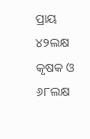ପ୍ରାୟ ୪୨ଲକ୍ଷ କୃଷକ ଓ ୬୮ଲକ୍ଷ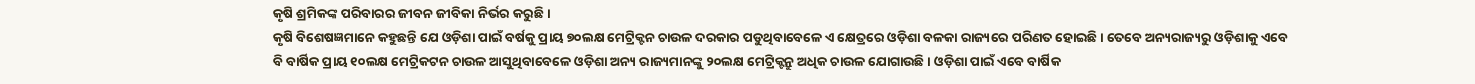କୃଷି ଶ୍ରମିକଙ୍କ ପରିବାରର ଜୀବନ ଜୀବିକା ନିର୍ଭର କରୁଛି ।
କୃଷି ବିଶେଷଜ୍ଞମାନେ କହୁଛନ୍ତି ଯେ ଓଡ଼ିଶା ପାଇଁ ବର୍ଷକୁ ପ୍ରାୟ ୭୦ଲକ୍ଷ ମେଟ୍ରିକ୍ଟନ ଚାଉଳ ଦରକାର ପଡୁଥିବାବେଳେ ଏ କ୍ଷେତ୍ରରେ ଓଡ଼ିଶା ବଳକା ରାଜ୍ୟରେ ପରିଣତ ହୋଇଛି । ତେବେ ଅନ୍ୟରାଜ୍ୟରୁ ଓଡ଼ିଶାକୁ ଏବେ ବି ବାର୍ଷିକ ପ୍ରାୟ ୧୦ଲକ୍ଷ ମେଟ୍ରିକଟନ ଚାଉଳ ଆସୁଥିବାବେଳେ ଓଡ଼ିଶା ଅନ୍ୟ ରାଜ୍ୟମାନଙ୍କୁ ୨୦ଲକ୍ଷ ମେଟ୍ରିକ୍ଟନ୍ରୁ ଅଧିକ ଚାଉଳ ଯୋଗାଉଛି । ଓଡ଼ିଶା ପାଇଁ ଏବେ ବାର୍ଷିକ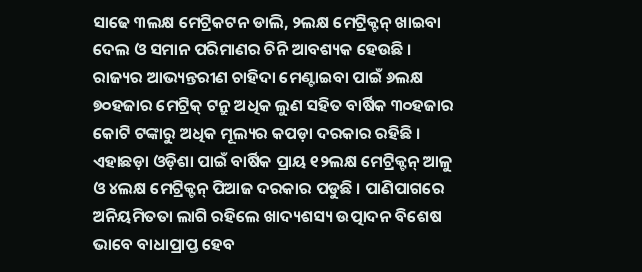ସାଢେ ୩ଲକ୍ଷ ମେଟ୍ରିକଟନ ଡାଲି, ୨ଲକ୍ଷ ମେଟ୍ରିକ୍ଟନ୍ ଖାଇବା ଦେଲ ଓ ସମାନ ପରିମାଣର ଚିନି ଆବଶ୍ୟକ ହେଉଛି । ରାଜ୍ୟର ଆଭ୍ୟନ୍ତରୀଣ ଚାହିଦା ମେଣ୍ଟାଇବା ପାଇଁ ୬ଲକ୍ଷ ୭୦ହଜାର ମେଟ୍ରିକ୍ ଟନ୍ରୁ ଅଧିକ ଲୁଣ ସହିତ ବାର୍ଷିକ ୩୦ହଜାର କୋଟି ଟଙ୍କାରୁ ଅଧିକ ମୂଲ୍ୟର କପଡ଼ା ଦରକାର ରହିଛି ।
ଏହାଛଡ଼ା ଓଡ଼ିଶା ପାଇଁ ବାର୍ଷିକ ପ୍ରାୟ ୧୨ଲକ୍ଷ ମେଟ୍ରିକ୍ଟନ୍ ଆଳୁ ଓ ୪ଲକ୍ଷ ମେଟ୍ରିକ୍ଟନ୍ ପିଆଜ ଦରକାର ପଡୁଛି । ପାଣିପାଗରେ ଅନିୟମିତତା ଲାଗି ରହିଲେ ଖାଦ୍ୟଶସ୍ୟ ଉତ୍ପାଦନ ବିଶେଷ ଭାବେ ବାଧାପ୍ରାପ୍ତ ହେବ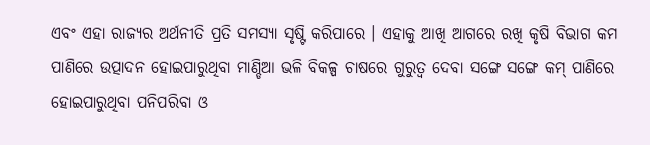ଏବଂ ଏହା ରାଜ୍ୟର ଅର୍ଥନୀତି ପ୍ରତି ସମସ୍ୟା ସୃଷ୍ଟି କରିପାରେ । ଏହାକୁ ଆଖି ଆଗରେ ରଖି କୃଷି ବିଭାଗ କମ ପାଣିରେ ଉତ୍ପାଦନ ହୋଇପାରୁଥିବା ମାଣ୍ଡିଆ ଭଳି ବିକଳ୍ପ ଚାଷରେ ଗୁରୁତ୍ୱ ଦେବା ସଙ୍ଗେ ସଙ୍ଗେ କମ୍ ପାଣିରେ ହୋଇପାରୁଥିବା ପନିପରିବା ଓ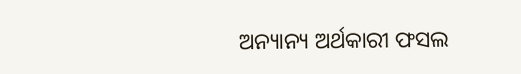ଅନ୍ୟାନ୍ୟ ଅର୍ଥକାରୀ ଫସଲ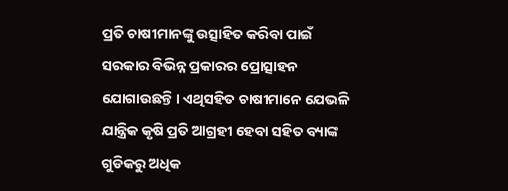ପ୍ରତି ଚାଷୀମାନଙ୍କୁ ଉତ୍ସାହିତ କରିବା ପାଇଁ ସରକାର ବିଭିନ୍ନ ପ୍ରକାରର ପ୍ରୋତ୍ସାହନ ଯୋଗାଉଛନ୍ତି । ଏଥିସହିତ ଚାଷୀମାନେ ଯେଭଳି ଯାନ୍ତ୍ରିକ କୃଷି ପ୍ରତି ଆଗ୍ରହୀ ହେବା ସହିତ ବ୍ୟାଙ୍କ ଗୁଡିକରୁ ଅଧିକ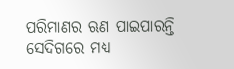ପରିମାଣର ଋଣ ପାଇପାରନ୍ତି ସେଦିଗରେ ମଧ୍ୟ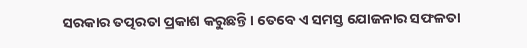ସରକାର ତତ୍ପରତା ପ୍ରକାଶ କରୁଛନ୍ତି । ତେବେ ଏ ସମସ୍ତ ଯୋଜନାର ସଫଳତା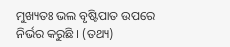ମୁଖ୍ୟତଃ ଭଲ ବୃଷ୍ଟିପାତ ଉପରେ ନିର୍ଭର କରୁଛି । (ତଥ୍ୟ)